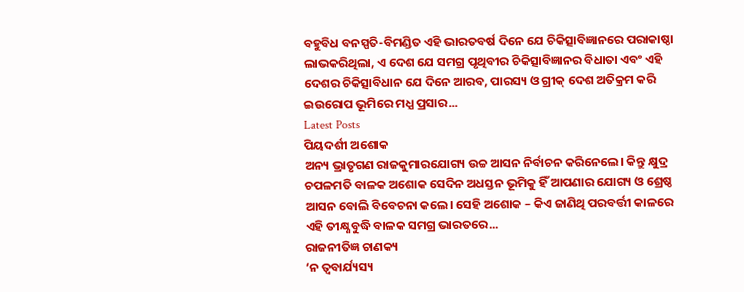ବହୁବିଧ ବନସ୍ପତି-ବିମଣ୍ଡିତ ଏହି ଭାରତବର୍ଷ ଦିନେ ଯେ ଚିକିତ୍ସାବିଜ୍ଞାନରେ ପରାକାଷ୍ଠା ଲାଭକରିଥିଲା, ଏ ଦେଶ ଯେ ସମଗ୍ର ପୃଥିବୀର ଚିକିତ୍ସାବିଜ୍ଞାନର ବିଧାତା ଏବଂ ଏହି ଦେଶର ଚିକିତ୍ସାବିଧାନ ଯେ ଦିନେ ଆରବ, ପାରସ୍ୟ ଓ ଗ୍ରୀକ୍ ଦେଶ ଅତିକ୍ରମ କରି ଇଉରୋପ ଭୂମିରେ ମଧ୍ଯ ପ୍ରସାର...
Latest Posts
ପିୟଦର୍ଶୀ ଅଶୋକ
ଅନ୍ୟ ଭ୍ରାତୃଗଣ ରାଜକୁମାରଯୋଗ୍ୟ ଉଚ୍ଚ ଆସନ ନିର୍ବାଚନ କରିନେଲେ। କିନ୍ତୁ କ୍ଷୁଦ୍ର ଚପଳମତି ବାଳକ ଅଶୋକ ସେଦିନ ଅଧସ୍ତନ ଭୂମିକୁ ହିଁ ଆପଣାର ଯୋଗ୍ୟ ଓ ଶ୍ରେଷ୍ଠ ଆସନ ବୋଲି ବିବେଚନା କଲେ। ସେହି ଅଶୋକ – କିଏ ଜାଣିଥି ପରବର୍ତ୍ତୀ କାଳରେ ଏହି ତୀକ୍ଷ୍ଣବୁଦ୍ଧି ବାଳକ ସମଗ୍ର ଭାରତରେ...
ରାଜନୀତିଜ୍ଞ ଚାଣକ୍ୟ
‘ନ ତ୍ଵବାର୍ଯ୍ୟସ୍ୟ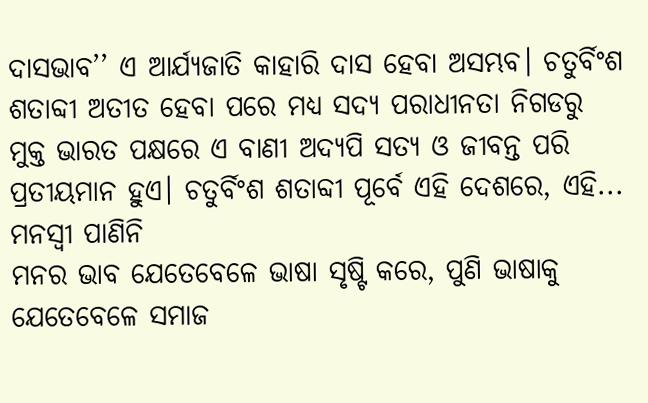ଦାସଭାବ’’ ଏ ଆର୍ଯ୍ୟଜାତି କାହାରି ଦାସ ହେବା ଅସମ୍ଭବ। ଚତୁର୍ବିଂଶ ଶତାବ୍ଦୀ ଅତୀତ ହେବା ପରେ ମଧ୍ୟ ସଦ୍ୟ ପରାଧୀନତା ନିଗଡରୁ ମୁକ୍ତ ଭାରତ ପକ୍ଷରେ ଏ ବାଣୀ ଅଦ୍ୟପି ସତ୍ୟ ଓ ଜୀବନ୍ତ ପରି ପ୍ରତୀୟମାନ ହୁଏ। ଚତୁର୍ବିଂଶ ଶତାବ୍ଦୀ ପୂର୍ବେ ଏହି ଦେଶରେ, ଏହି...
ମନସ୍ଵୀ ପାଣିନି
ମନର ଭାବ ଯେତେବେଳେ ଭାଷା ସୃଷ୍ଟି କରେ, ପୁଣି ଭାଷାକୁ ଯେତେବେଳେ ସମାଜ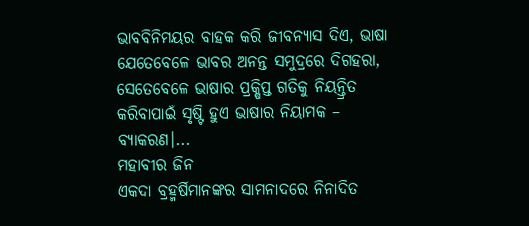ଭାବବିନିମୟର ବାହକ କରି ଜୀବନ୍ୟାସ ଦିଏ, ଭାଷା ଯେତେବେଳେ ଭାବର ଅନନ୍ତ ସମୁଦ୍ରରେ ଦିଗହରା, ସେତେବେଳେ ଭାଷାର ପ୍ରକ୍ଷିପ୍ତ ଗତିକୁ ନିୟନ୍ତ୍ରିତ କରିବାପାଇଁ ସୃଷ୍ଟି ହୁଏ ଭାଷାର ନିୟାମକ – ବ୍ୟାକରଣ।...
ମହାବୀର ଜିନ
ଏକଦା ବ୍ରହ୍ମର୍ଷିମାନଙ୍କର ସାମନାଦରେ ନିନାଦିତ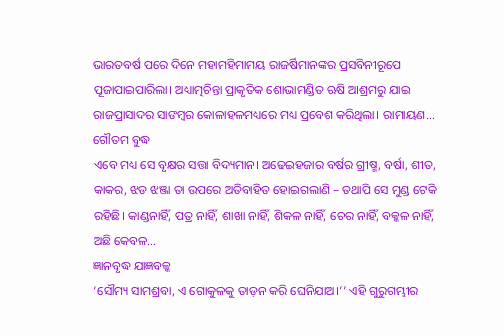ଭାରତବର୍ଷ ପରେ ଦିନେ ମହାମହିମାମୟ ରାଜର୍ଷିମାନଙ୍କର ପ୍ରସବିନୀରୂପେ ପୂଜାପାଇପାରିଲା। ଅଧ୍ୟାତ୍ମଚିନ୍ତା ପ୍ରାକୃତିକ ଶୋଭାମଣ୍ଡିତ ଋଷି ଆଶ୍ରମରୁ ଯାଇ ରାଜପ୍ରାସାଦର ସାଙମ୍ବର କୋଳାହଳମଧ୍ୟରେ ମଧ୍ୟ ପ୍ରବେଶ କରିଥିଲା। ରାମାୟଣ...
ଗୌତମ ବୁଦ୍ଧ
ଏବେ ମଧ୍ୟ ସେ ବୃକ୍ଷର ସତ୍ତା ବିଦ୍ୟମାନ। ଅଢେଇହଜାର ବର୍ଷର ଗ୍ରୀଷ୍ମ, ବର୍ଷା, ଶୀତ, କାକର, ଝଡ ଝଞ୍ଜା ତା ଉପରେ ଅତିବାହିତ ହୋଇଗଲାଣି – ତଥାପି ସେ ମୁଣ୍ଡ ଟେକି ରହିଛି। କାଣ୍ଡନାହିଁ, ପତ୍ର ନାହିଁ, ଶାଖା ନାହିଁ, ଶିକଳ ନାହିଁ, ଚେର ନାହିଁ, ବକ୍କଳ ନାହିଁ, ଅଛି କେବଳ...
ଜ୍ଞାନବୃଦ୍ଧ ଯାଜ୍ଞବଳ୍କ
‘ସୌମ୍ୟ ସାମଶ୍ରବା, ଏ ଗୋକୁଳକୁ ତାଡ଼ନ କରି ଘେନିଯାଅ।’’ ଏହି ଗୁରୁଗମ୍ଭୀର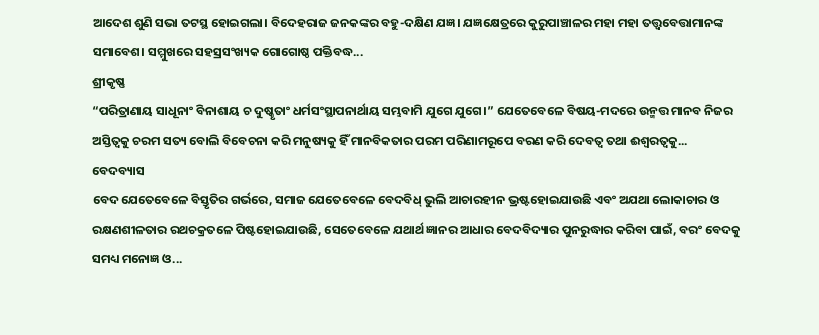ଆଦେଶ ଶୁଣି ସଭା ତଟସ୍ଥ ହୋଇଗଲା। ବିଦେହରାଜ ଜନକଙ୍କର ବହୁ-ଦକ୍ଷିଣ ଯଜ୍ଞ। ଯଜ୍ଞକ୍ଷେତ୍ରରେ କୁରୁପାଞ୍ଚାଳର ମହା ମହା ତତ୍ତ୍ବବେତ୍ତାମାନଙ୍କ ସମାବେଶ। ସମ୍ମୁଖରେ ସହସ୍ରସଂଖ୍ୟକ ଗୋଗୋଷ୍ଠ ପକ୍ତିବଦ୍ଧ...
ଶ୍ରୀକୃଷ୍ଣ
“ପରିତ୍ରାଣାୟ ସାଧୂନାଂ ବିନାଶାୟ ଚ ଦୁଷ୍କୃତାଂ ଧର୍ମସଂସ୍ଥାପନାର୍ଥାୟ ସମ୍ଭବାମି ଯୁଗେ ଯୁଗେ।” ଯେତେବେଳେ ବିଷୟ-ମଦରେ ଉନ୍ମତ୍ତ ମାନବ ନିଜର ଅସ୍ତିତ୍ଵକୁ ଚରମ ସତ୍ୟ ବୋଲି ବିବେଚନା କରି ମନୁଷ୍ୟକୁ ହିଁ ମାନବିକତାର ପରମ ପରିଣାମରୂପେ ବରଣ କରି ଦେବତ୍ୱ ତଥା ଈଶ୍ବରତ୍ଵକୁ...
ବେଦବ୍ୟାସ
ବେଦ ଯେତେବେଳେ ବିସ୍ତୃତିର ଗର୍ଭରେ, ସମାଜ ଯେତେବେଳେ ବେଦବିଧ୍ ଭୁଲି ଆଚାରହୀନ ଭ୍ରଷ୍ଟହୋଇଯାଉଛି ଏବଂ ଅଯଥା ଲୋକାଚାର ଓ ରକ୍ଷଣଶୀଳତାର ରଥଚକ୍ରତଳେ ପିଷ୍ଟହୋଇଯାଉଛି, ସେତେବେଳେ ଯଥାର୍ଥ ଜ୍ଞାନର ଆଧାର ବେଦବିଦ୍ୟାର ପୁନରୁଦ୍ଧାର କରିବା ପାଇଁ, ବରଂ ବେଦକୁ ସମଧ୍ୟ ମନୋଜ୍ଞ ଓ...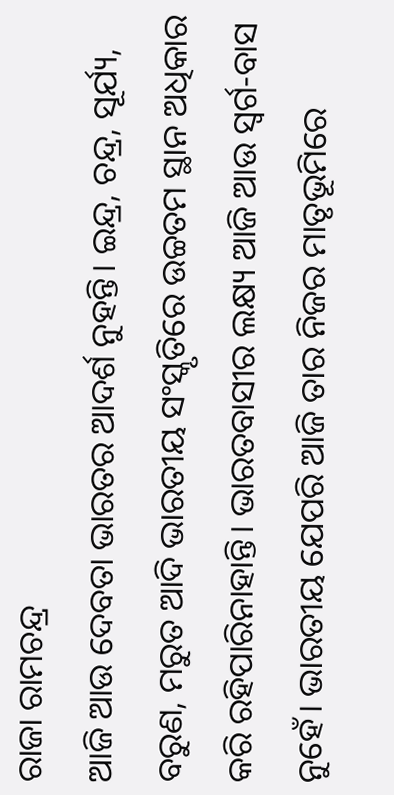ରାଜା ରାମଚନ୍ଦ୍ର
ଆଜି ଆଉ ଦେବତା ଭାରତର ଆଦର୍ଶ ନୁହନ୍ତି। ଇନ୍ଦ୍ର, ଚନ୍ଦ୍ର, ସୂର୍ଯ୍ୟ, ବରୁଣ, ମରୁତ ଆଦି ଭାରତୀୟ ସଂସ୍କୃତିରେ ଉଚ୍ଚତମ ସ୍ଥାନ ଅଧିକାର କରି ରହିପାରିନାହାନ୍ତି। ଭାରତବାସୀର ଲକ୍ଷ୍ୟ ଆଜି ଆଉ ସ୍ଵର୍ଗ-ବାସ ନୁହେଁ। ଭାରତୀୟ ଯେପରି ଆଜି ତାର ନିଜର ମାତୃଭୂମିରେ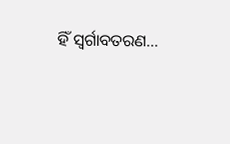ହିଁ ସ୍ଵର୍ଗାବତରଣ...